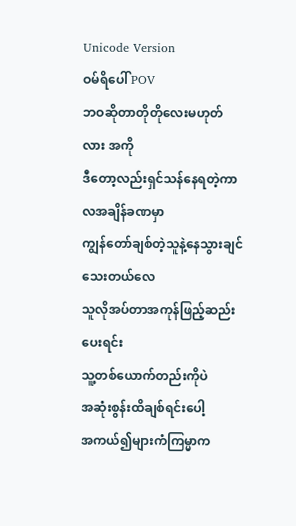Unicode Version
ဝမ်ရိပေါ် POV
ဘဝဆိုတာတိုတိုလေးမဟုတ်လား အကို
ဒီတော့လည်းရှင်သန်နေရတဲ့ကာလအချိန်ခဏမှာ
ကျွန်တော်ချစ်တဲ့သူနဲ့နေသွားချင်သေးတယ်လေ
သူလိုအပ်တာအကုန်ဖြည့်ဆည်းပေးရင်း
သူ့တစ်ယောက်တည်းကိုပဲ
အဆုံးစွန်းထိချစ်ရင်းပေါ့
အကယ်၍များကံကြမ္မာက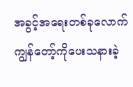အခွင့်အရေးတစ်ခုလောက်
ကျွန်တော့်ကိုပေးသနားခဲ့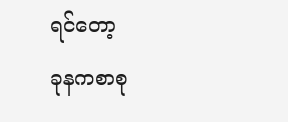ရင်တော့
ခုနကစာစု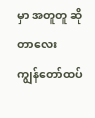မှာ အတူတူ ဆိုတာလေး
ကျွန်တော်ထပ်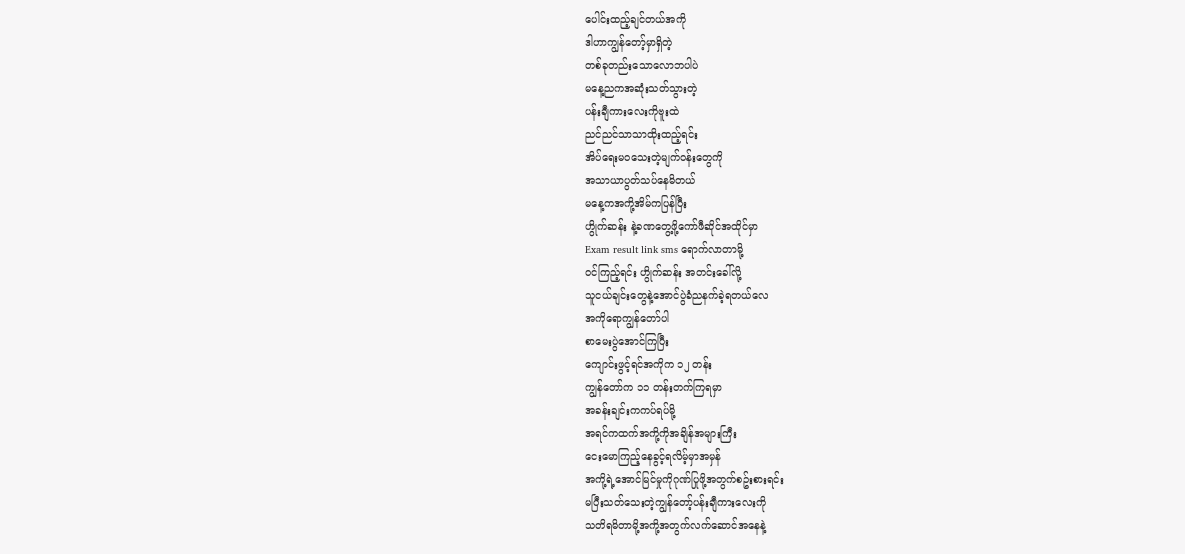ပေါင်းထည့်ချင်တယ်အကို
ဒါဟာကျွန်တော့်မှာရှိတဲ့
တစ်ခုတည်းသောလောဘပါပဲ
မနေ့ညကအဆုံးသတ်သွားတဲ့
ပန်းချီကားလေးကိုဗူးထဲ
ညင်ညင်သာသာထိုးထည့်ရင်း
အိပ်ရေးမဝသေးတဲ့မျက်ဝန်းတွေကို
အသာယာပွတ်သပ်နေမိတယ်
မနေ့ကအကို့အိမ်ကပြန်ပြီး
ဟွိုက်ဆန်း နဲ့ခဏတွေ့ဖို့ကော်ဖီဆိုင်အထိုင်မှာ
Exam result link sms ရောက်လာတာမို့
ဝင်ကြည့်ရင်း ဟွိုက်ဆန်း အတင်းခေါ်လို့
သူငယ်ချင်းတွေနဲ့အောင်ပွဲခံညနက်ခဲ့ရတယ်လေ
အကိုရောကျွန်တော်ပါ
စာမေးပွဲအောင်ကြပြီး
ကျောင်းဖွင့်ရင်အကိုက ၁၂ တန်း
ကျွန်တော်က ၁၁ တန်းတက်ကြရမှာ
အခန်းချင်းကကပ်ရပ်မို့
အရင်ကထက်အကို့ကိုအချိန်အများကြီး
ငေးမောကြည့်နေခွင့်ရလိမ့်မှာအမှန်
အကို့ရဲ့အောင်မြင်မှုကိုဂုဏ်ပြုဖို့အတွက်စဥ်းစားရင်း
မပြီးသတ်သေးတဲ့ကျွန်တော့်ပန်းချီကားလေးကို
သတိရမိတာမို့အကို့အတွက်လက်ဆောင်အနေနဲ့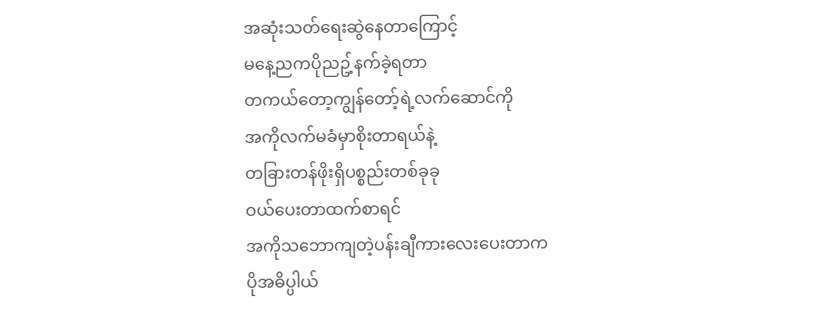အဆုံးသတ်ရေးဆွဲနေတာကြောင့်
မနေ့ညကပိုညဥ့်နက်ခဲ့ရတာ
တကယ်တော့ကျွန်တော့်ရဲ့လက်ဆောင်ကို
အကိုလက်မခံမှာစိုးတာရယ်နဲ့
တခြားတန်ဖိုးရှိပစ္စည်းတစ်ခုခု
ဝယ်ပေးတာထက်စာရင်
အကိုသဘောကျတဲ့ပန်းချီကားလေးပေးတာက
ပိုအဓိပ္ပါယ်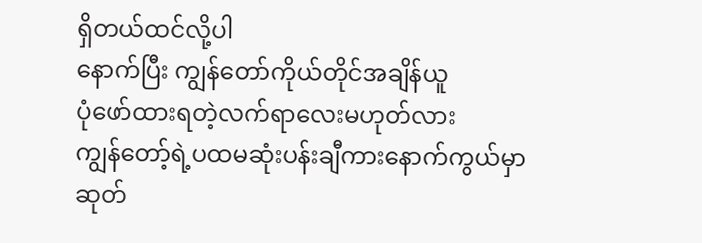ရှိတယ်ထင်လို့ပါ
နောက်ပြီး ကျွန်တော်ကိုယ်တိုင်အချိန်ယူ
ပုံဖော်ထားရတဲ့လက်ရာလေးမဟုတ်လား
ကျွန်တော့်ရဲ့ပထမဆုံးပန်းချီကားနောက်ကွယ်မှာ
ဆုတ်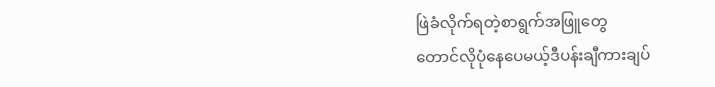ဖြဲခံလိုက်ရတဲ့စာရွက်အဖြူတွေ
တောင်လိုပုံနေပေမယ့်ဒီပန်းချီကားချပ်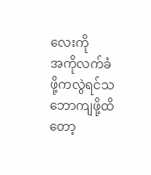လေးကို
အကိုလက်ခံဖို့ကလွဲရင်သဘောကျဖို့ထိတော့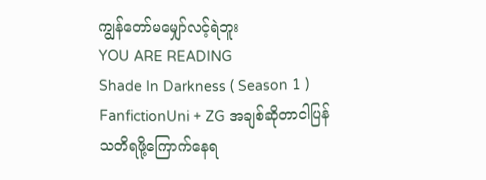ကျွန်တော်မမျှော်လင့်ရဲဘူး
YOU ARE READING
Shade In Darkness ( Season 1 )
FanfictionUni + ZG အချစ်ဆိုတာငါပြန်သတိရဖို့ကြောက်နေရ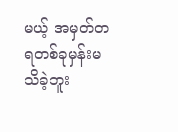မယ့် အမှတ်တရတစ်ခုမှန်းမသိခဲ့ဘူး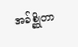အခ်စ္ဆိုတာ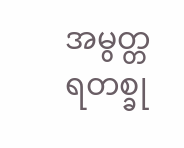အမွတ္တရတစ္ခု